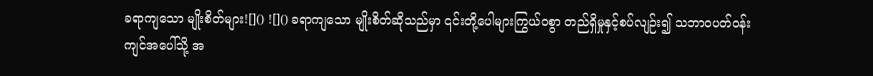ခရာကျသော မျိုးစိတ်များ![]() ![]() ခရာကျသော မျိုးစိတ်ဆိုသည်မှာ ၎င်းတို့ပေါများကြွယ်ဝစွာ တည်ရှိမှုနှင့်စပ်လျဉ်း၍ သဘာဝပတ်ဝန်းကျင်အပေါ်သို့ အ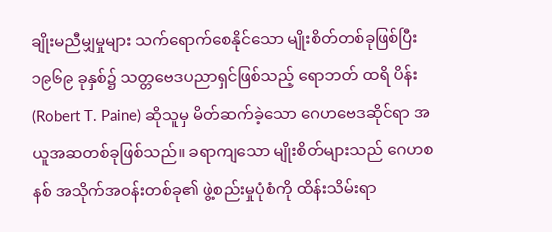ချိုးမညီမျှမှုများ သက်ရောက်စေနိုင်သော မျိုးစိတ်တစ်ခုဖြစ်ပြီး ၁၉၆၉ ခုနှစ်၌ သတ္တဗေဒပညာရှင်ဖြစ်သည့် ရောဘတ် ထရိ ပိန်း (Robert T. Paine) ဆိုသူမှ မိတ်ဆက်ခဲ့သော ဂေဟဗေဒဆိုင်ရာ အယူအဆတစ်ခုဖြစ်သည်။ ခရာကျသော မျိုးစိတ်များသည် ဂေဟစနစ် အသိုက်အဝန်းတစ်ခု၏ ဖွဲ့စည်းမှုပုံစံကို ထိန်းသိမ်းရာ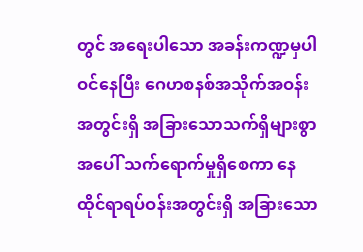တွင် အရေးပါသော အခန်းကဏ္ဍမှပါဝင်နေပြီး ဂေဟစနစ်အသိုက်အဝန်းအတွင်းရှိ အခြားသောသက်ရှိများစွာအပေါ် သက်ရောက်မှုရှိစေကာ နေထိုင်ရာရပ်ဝန်းအတွင်းရှိ အခြားသော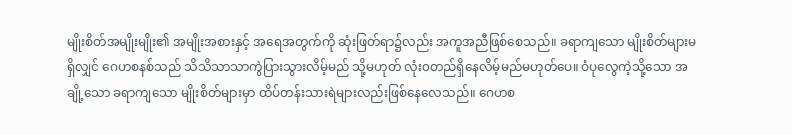မျိုးစိတ်အမျိုးမျိုး၏ အမျိုးအစားနှင့် အရေအတွက်ကို ဆုံးဖြတ်ရာ၌လည်း အကူအညီဖြစ်စေသည်။ ခရာကျသော မျိုးစိတ်များမရှိလျှင် ဂေဟစနစ်သည် သိသိသာသာကွဲပြားသွားလိမ့်မည် သို့မဟုတ် လုံး၀တည်ရှိနေလိမ့်မည်မဟုတ်ပေ။ ဝံပုလွေကဲ့သို့သော အချို့သော ခရာကျသော မျိုးစိတ်များမှာ ထိပ်တန်းသားရဲများလည်းဖြစ်နေလေသည်။ ဂေဟစ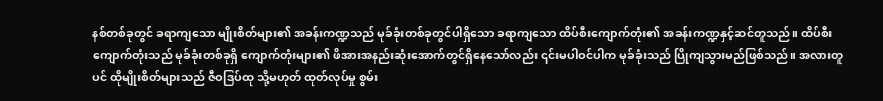နစ်တစ်ခုတွင် ခရာကျသော မျိုးစိတ်များ၏ အခန်းကဏ္ဍသည် မုခ်ခုံးတစ်ခုတွင်ပါရှိသော ခရာကျသော ထိပ်စီးကျောက်တုံး၏ အခန်းကဏ္ဍနှင့်ဆင်တူသည်။ ထိပ်စီးကျောက်တုံးသည် မုခ်ခုံးတစ်ခုရှိ ကျောက်တုံးများ၏ ဖိအားအနည်းဆုံးအောက်တွင်ရှိနေသော်လည်း ၎င်းမပါဝင်ပါက မုခ်ခုံးသည် ပြိုကျသွားမည်ဖြစ်သည်။ အလားတူပင် ထိုမျိုးစိတ်များသည် ဇီဝဒြပ်ထု သို့မဟုတ် ထုတ်လုပ်မှု စွမ်း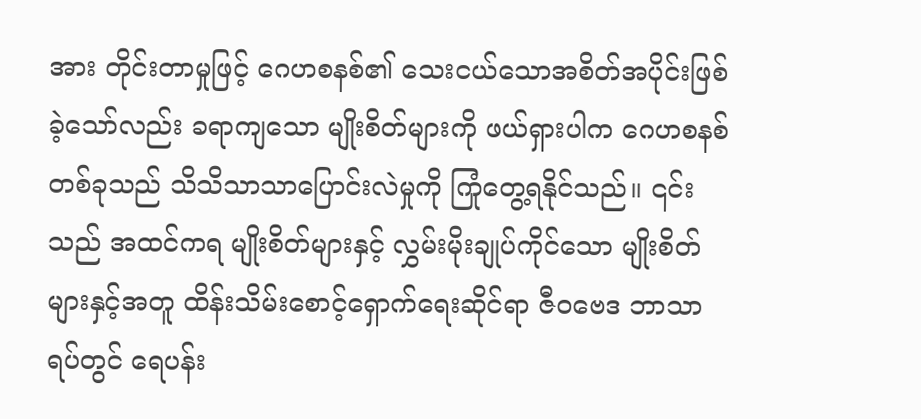အား တိုင်းတာမှုဖြင့် ဂေဟစနစ်၏ သေးငယ်သောအစိတ်အပိုင်းဖြစ်ခဲ့သော်လည်း ခရာကျသော မျိုးစိတ်များကို ဖယ်ရှားပါက ဂေဟစနစ်တစ်ခုသည် သိသိသာသာပြောင်းလဲမှုကို ကြုံတွေ့ရနိုင်သည်။ ၎င်းသည် အထင်ကရ မျိုးစိတ်များနှင့် လွှမ်းမိုးချုပ်ကိုင်သော မျိုးစိတ်များနှင့်အတူ ထိန်းသိမ်းစောင့်ရှောက်ရေးဆိုင်ရာ ဇီဝဗေဒ ဘာသာရပ်တွင် ရေပန်း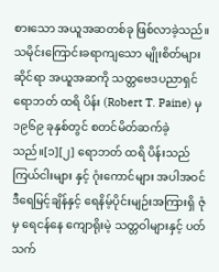စားသော အယူအဆတစ်ခု ဖြစ်လာခဲ့သည်။ သမိုင်းကြောင်းခရာကျသော မျိုးစိတ်များဆိုင်ရာ အယူအဆကို သတ္တဗေဒပညာရှင် ရောဘတ် ထရိ ပိန်း (Robert T. Paine) မှ ၁၉၆၉ ခုနှစ်တွင် စတင်မိတ်ဆက်ခဲ့သည်။[၁][၂] ရောဘတ် ထရိ ပိန်းသည် ကြယ်ငါးများ နှင့် ဂုံးကောင်များ အပါအဝင် ဒီရေမြင့်ချိန်နှင့် ရေနိမ့်ပိုင်းမျဉ်းအကြားရှိ ဇုံမှ ရေငန်နေ ကျောရိုးမဲ့ သတ္တဝါများနှင့် ပတ်သက်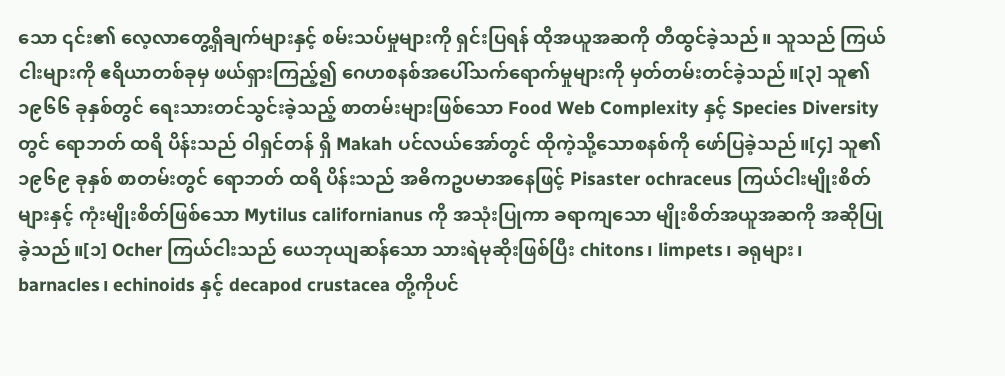သော ၎င်း၏ လေ့လာတွေ့ရှိချက်များနှင့် စမ်းသပ်မှုများကို ရှင်းပြရန် ထိုအယူအဆကို တီထွင်ခဲ့သည်။ သူသည် ကြယ်ငါးများကို ဧရိယာတစ်ခုမှ ဖယ်ရှားကြည့်၍ ဂေဟစနစ်အပေါ်သက်ရောက်မှုများကို မှတ်တမ်းတင်ခဲ့သည်။[၃] သူ၏ ၁၉၆၆ ခုနှစ်တွင် ရေးသားတင်သွင်းခဲ့သည့် စာတမ်းများဖြစ်သော Food Web Complexity နှင့် Species Diversity တွင် ရောဘတ် ထရိ ပိန်းသည် ဝါရှင်တန် ရှိ Makah ပင်လယ်အော်တွင် ထိုကဲ့သို့သောစနစ်ကို ဖော်ပြခဲ့သည်။[၄] သူ၏ ၁၉၆၉ ခုနှစ် စာတမ်းတွင် ရောဘတ် ထရိ ပိန်းသည် အဓိကဥပမာအနေဖြင့် Pisaster ochraceus ကြယ်ငါးမျိုးစိတ်များနှင့် ကုံးမျိုးစိတ်ဖြစ်သော Mytilus californianus ကို အသုံးပြုကာ ခရာကျသော မျိုးစိတ်အယူအဆကို အဆိုပြုခဲ့သည်။[၁] Ocher ကြယ်ငါးသည် ယေဘုယျဆန်သော သားရဲမုဆိုးဖြစ်ပြီး chitons၊ limpets၊ ခရုများ၊ barnacles၊ echinoids နှင့် decapod crustacea တို့ကိုပင်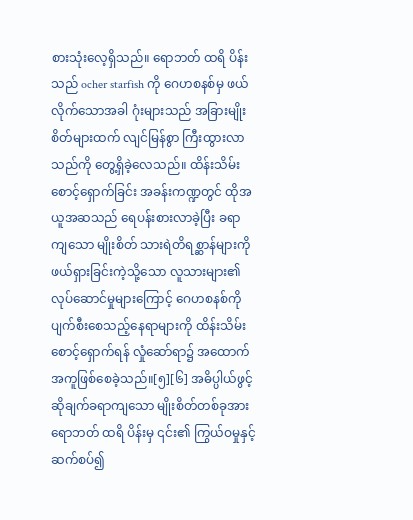စားသုံးလေ့ရှိသည်။ ရောဘတ် ထရိ ပိန်းသည် ocher starfish ကို ဂေဟစနစ်မှ ဖယ်လိုက်သောအခါ ဂုံးများသည် အခြားမျိုးစိတ်များထက် လျင်မြန်စွာ ကြီးထွားလာသည်ကို တွေ့ရှိခဲ့လေသည်။ ထိန်းသိမ်းစောင့်ရှောက်ခြင်း အခန်းကဏ္ဍတွင် ထိုအယူအဆသည် ရေပန်းစားလာခဲ့ပြီး ခရာကျသော မျိုးစိတ် သားရဲတိရစ္ဆာန်များကို ဖယ်ရှားခြင်းကဲ့သို့သော လူသားများ၏ လုပ်ဆောင်မှုများကြောင့် ဂေဟစနစ်ကို ပျက်စီးစေသည့်နေရာများကို ထိန်းသိမ်းစောင့်ရှောက်ရန် လှုံဆော်ရာ၌ အထောက်အကူဖြစ်စေခဲ့သည်။[၅][၆] အဓိပ္ပါယ်ဖွင့်ဆိုချက်ခရာကျသော မျိုးစိတ်တစ်ခုအား ရောဘတ် ထရိ ပိန်းမှ ၎င်း၏ ကြွယ်ဝမှုနှင့် ဆက်စပ်၍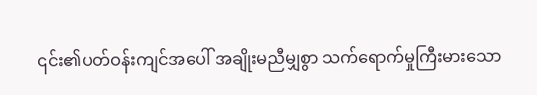၎င်း၏ပတ်ဝန်းကျင်အပေါ် အချိုးမညီမျှစွာ သက်ရောက်မှုကြီးမားသော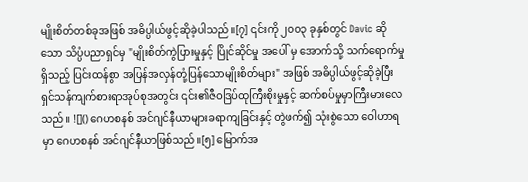မျိုးစိတ်တစ်ခုအဖြစ် အဓိပ္ပါယ်ဖွင့်ဆိုခဲ့ပါသည်။[၇] ၎င်းကို ၂၀၀၃ ခုနှစ်တွင် Davic ဆိုသော သိပ္ပံပညာရှင်မှ "မျိုးစိတ်ကွဲပြားမှုနှင့် ပြိုင်ဆိုင်မှု အပေါ် မှ အောက်သို့ သက်ရောက်မှုရှိသည့် ပြင်းထန်စွာ အပြန်အလှန်တုံ့ပြန်သောမျိုးစိတ်များ" အဖြစ် အဓိပ္ပါယ်ဖွင့်ဆိုခဲ့ပြီး ရှင်သန်ကျက်စားရာအုပ်စုအတွင်း ၎င်း၏ဇီဝဒြပ်ထုကြီးစိုးမှုနှင့် ဆက်စပ်မှုမှာကြီးမားလေသည်။ ![]() ဂေဟစနစ် အင်ဂျင်နီယာများခရာကျခြင်းနှင့် တွဲဖက်၍ သုံးစွဲသော ဝေါဟာရမှာ ဂေဟစနစ် အင်ဂျင်နီယာဖြစ်သည်။[၅] မြောက်အ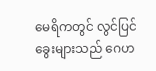မေရိကတွင် လွင်ပြင်ခွေးများသည် ဂေဟ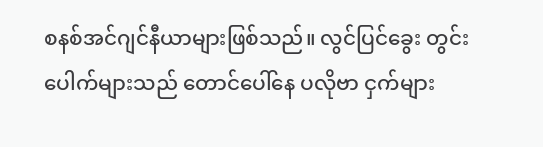စနစ်အင်ဂျင်နီယာများဖြစ်သည်။ လွင်ပြင်ခွေး တွင်းပေါက်များသည် တောင်ပေါ်နေ ပလိုဗာ ငှက်များ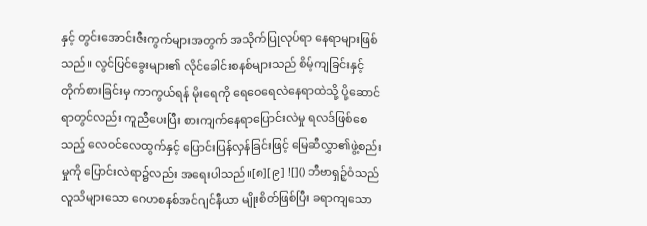နှင့် တွင်းအောင်းဇီးကွက်များအတွက် အသိုက်ပြုလုပ်ရာ နေရာများဖြစ်သည်။ လွင်ပြင်ခွေးများ၏ လိုင်ခေါင်းစနစ်များသည် စိမ့်ကျခြင်းနှင့် တိုက်စားခြင်းမှ ကာကွယ်ရန် မိုးရေကို ရေဝေရေလဲနေရာထဲသို့ ပို့ဆောင်ရာတွင်လည်း ကူညီပေးပြီး စားကျက်နေရာပြောင်းလဲမှု ရလဒ်ဖြစ်စေသည့် လေဝင်လေထွက်နှင့် ပြောင်းပြန်လှန်ခြင်းဖြင့် မြေဆီလွှာ၏ဖွဲ့စည်းမှုကို ပြောင်းလဲရာ၌လည်း အရေးပါသည်။[၈][၉] ![]() ဘီဗာရှဉ့်ဝံသည် လူသိများသော ဂေဟစနစ်အင်ဂျင်နီယာ မျိုးစိတ်ဖြစ်ပြီး ခရာကျသော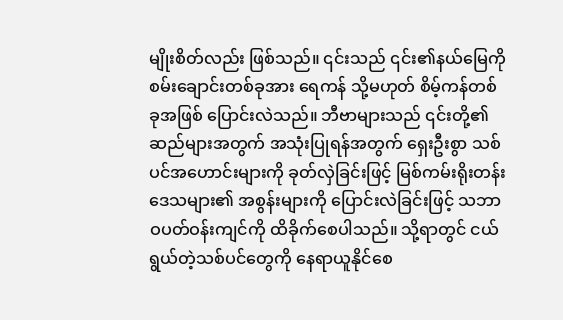မျိုးစိတ်လည်း ဖြစ်သည်။ ၎င်းသည် ၎င်း၏နယ်မြေကို စမ်းချောင်းတစ်ခုအား ရေကန် သို့မဟုတ် စိမ့်ကန်တစ်ခုအဖြစ် ပြောင်းလဲသည်။ ဘီဗာများသည် ၎င်းတို့၏ ဆည်များအတွက် အသုံးပြုရန်အတွက် ရှေးဦးစွာ သစ်ပင်အဟောင်းများကို ခုတ်လှဲခြင်းဖြင့် မြစ်ကမ်းရိုးတန်း ဒေသများ၏ အစွန်းများကို ပြောင်းလဲခြင်းဖြင့် သဘာဝပတ်ဝန်းကျင်ကို ထိခိုက်စေပါသည်။ သို့ရာတွင် ငယ်ရွယ်တဲ့သစ်ပင်တွေကို နေရာယူနိုင်စေ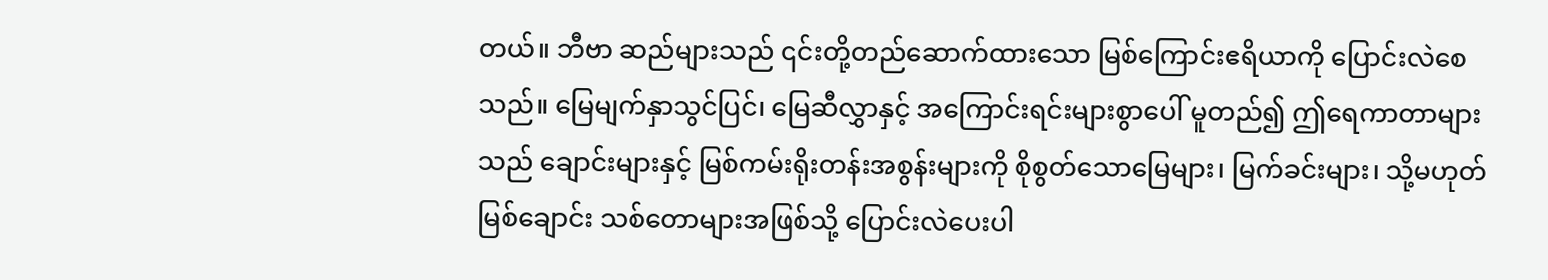တယ်။ ဘီဗာ ဆည်များသည် ၎င်းတို့တည်ဆောက်ထားသော မြစ်ကြောင်းဧရိယာကို ပြောင်းလဲစေသည်။ မြေမျက်နှာသွင်ပြင်၊ မြေဆီလွှာနှင့် အကြောင်းရင်းများစွာပေါ် မူတည်၍ ဤရေကာတာများသည် ချောင်းများနှင့် မြစ်ကမ်းရိုးတန်းအစွန်းများကို စိုစွတ်သောမြေများ၊ မြက်ခင်းများ၊ သို့မဟုတ် မြစ်ချောင်း သစ်တောများအဖြစ်သို့ ပြောင်းလဲပေးပါ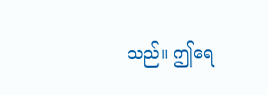သည်။ ဤရေ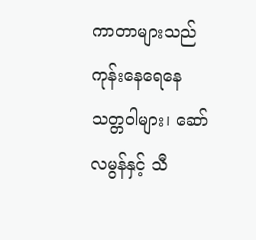ကာတာများသည် ကုန်းနေရေနေသတ္တဝါများ၊ ဆော်လမွန်နှင့် သီ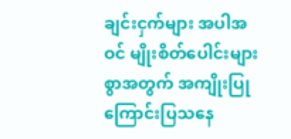ချင်းငှက်များ အပါအဝင် မျိုးစိတ်ပေါင်းများစွာအတွက် အကျိုးပြုကြောင်းပြသနေ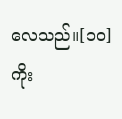လေသည်။[၁၀] ကိုး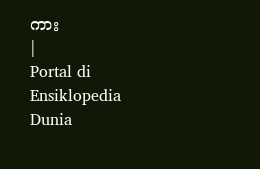ကား
|
Portal di Ensiklopedia Dunia